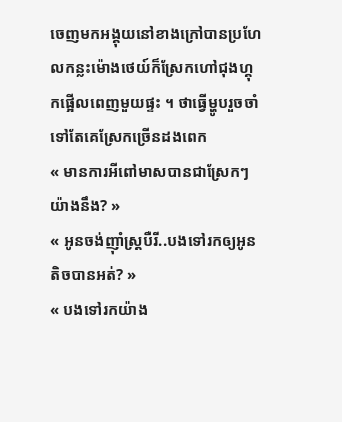ចេញមកអង្គុយនៅខាងក្រៅបានប្រហែលកន្លះម៉ោងថេយ៍ក៏ស្រែកហៅជុងហ្គុកផ្អើលពេញមួយផ្ទះ ។ ថាធ្វើម្ហូបរួចចាំទៅតែគេស្រែកច្រើនដងពេក
« មានការអីពៅមាសបានជាស្រែកៗយ៉ាងនឹង? »
« អូនចង់ញ៉ាំស្រ្តបឺរី..បងទៅរកឲ្យអូនតិចបានអត់? »
« បងទៅរកយ៉ាង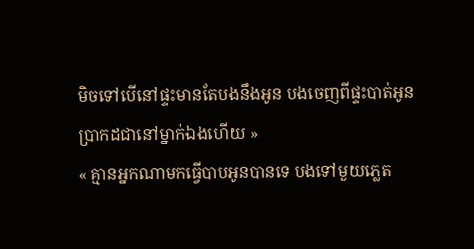មិចទៅបើនៅផ្ទះមានតែបងនឹងអូន បងចេញពីផ្ទះបាត់អូនប្រាកដជានៅម្នាក់ឯងហើយ »
« គ្មានអ្នកណាមកធ្វើបាបអូនបានទេ បងទៅមួយភ្លេត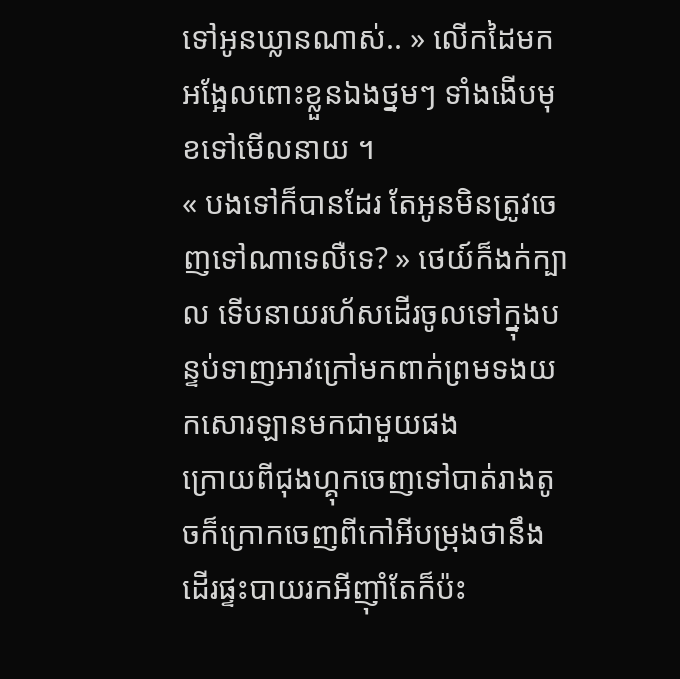ទៅអូនឃ្លានណាស់.. » លើកដៃមកអង្អែលពោះខ្លួនឯងថ្នមៗ ទាំងងើបមុខទៅមើលនាយ ។
« បងទៅក៏បានដែរ តែអូនមិនត្រូវចេញទៅណាទេលឺទេ? » ថេយ៍ក៏ងក់ក្បាល ទើបនាយរហ័សដើរចូលទៅក្នុងបន្ទប់ទាញអាវក្រៅមកពាក់ព្រមទងយកសោរឡានមកជាមួយផង
ក្រោយពីជុងហ្គុកចេញទៅបាត់រាងតូចក៏ក្រោកចេញពីកៅអីបម្រុងថានឹងដើរផ្ទះបាយរកអីញ៉ាំតែក៏ប៉ះ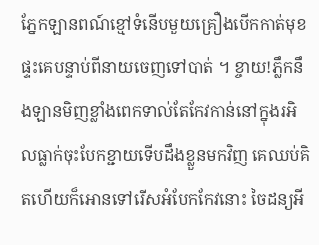ភ្នែកឡានពណ៍ខ្មៅទំនើបមួយគ្រឿងបើកកាត់មុខផ្ទះគេបន្ទាប់ពីនាយចេញទៅបាត់ ។ ខ្ចាយ!ភ្លឹកនឹងឡានមិញខ្លាំងពេកទាល់តែកែវកាន់នៅក្នុងរអិលធ្លាក់ចុះបែកខ្ជាយទើបដឹងខ្លួនមកវិញ គេឈប់គិតហើយក៏អោនទៅរើសអំបែកកែវនោះ ចៃដន្យអី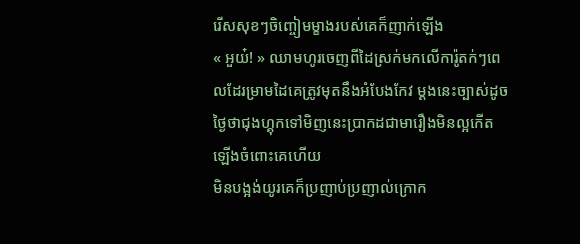រើសសុខៗចិញ្ចៀមម្ខាងរបស់គេក៏ញាក់ឡើង
« អួយ៎! » ឈាមហូរចេញពីដៃស្រក់មកលើការ៉ូតក់ៗពេលដែរម្រាមដៃគេត្រូវមុតនឹងអំបែងកែវ ម្តងនេះច្បាស់ដូចថ្ងៃថាជុងហ្គុកទៅមិញនេះប្រាកដជាមារឿងមិនល្អកើតឡើងចំពោះគេហើយ
មិនបង្អង់យូរគេក៏ប្រញាប់ប្រញាល់ក្រោក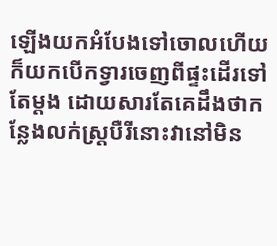ឡើងយកអំបែងទៅចោលហើយក៏យកបើកទ្វារចេញពីផ្ទះដើរទៅតែម្តង ដោយសារតែគេដឹងថាកន្លែងលក់ស្រ្តបឺរីនោះវានៅមិន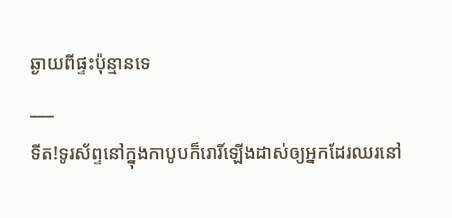ឆ្ងាយពីផ្ទះប៉ុន្មានទេ
___
ទីត!ទូរស័ព្ទនៅក្នុងកាបូបក៏រោរិ៍ឡើងដាស់ឲ្យអ្នកដែរឈរនៅ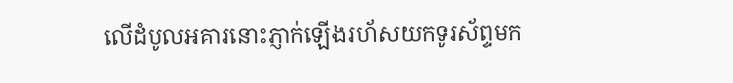លើដំបូលអគារនោះភ្ញាក់ឡើងរហ័សយកទូរស័ព្ទមក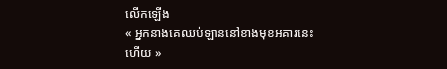លើកឡើង
« អ្នកនាងគេឈប់ឡាននៅខាងមុខអគារនេះហើយ »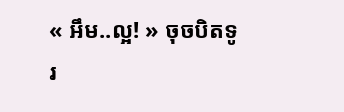« អឹម..ល្អ! » ចុចបិតទូរ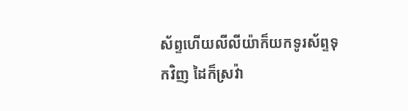ស័ព្ទហើយលីលីយ៉ាក៏យកទូរស័ព្ទទុកវិញ ដៃក៏ស្រវ៉ា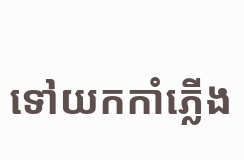ទៅយកកាំភ្លើង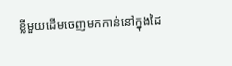ខ្លីមួយដើមចេញមកកាន់នៅក្នុងដៃ